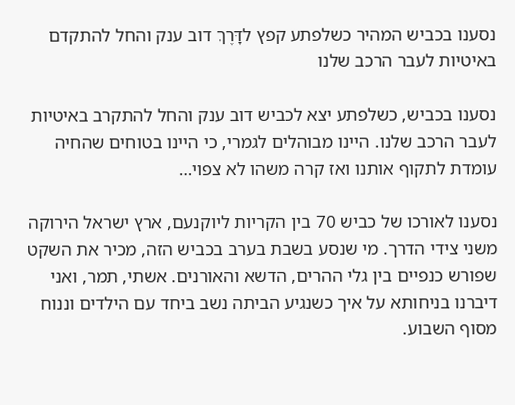נסענו בכביש המהיר כשלפתע קפץ לדָּרֶךְ דוב ענק והחל להתקדם באיטיות לעבר הרכב שלנו

נסענו בכביש, כשלפתע יצא לכביש דוב ענק והחל להתקרב באיטיות לעבר הרכב שלנו. היינו מבוהלים לגמרי, כי היינו בטוחים שהחיה עומדת לתקוף אותנו ואז קרה משהו לא צפוי…

נסענו לאורכו של כביש 70 בין הקריות ליוקנעם, ארץ ישראל הירוקה משני צידי הדרך. מי שנסע בשבת בערב בכביש הזה, מכיר את השקט שפורש כנפיים בין גלי ההרים, הדשא והאורנים. אשתי, תמר, ואני דיברנו בניחותא על איך כשנגיע הביתה נשב ביחד עם הילדים וננוח מסוף השבוע.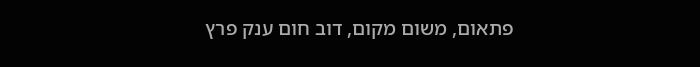פתאום, משום מקום, דוב חום ענק פרץ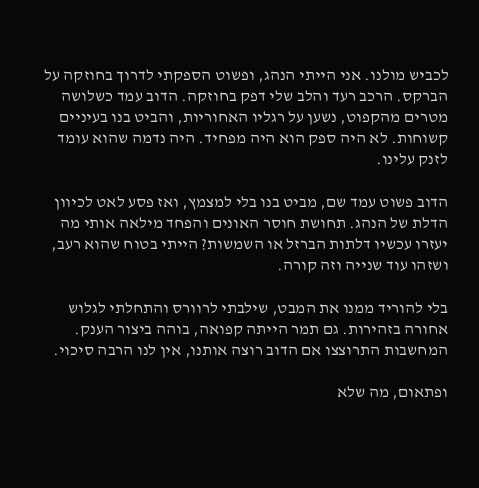לכביש מולנו. אני הייתי הנהג, ופשוט הספקתי לדרוך בחוזקה על הברקס. הרכב רעד והלב שלי דפק בחוזקה. הדוב עמד כשלושה מטרים מהקפוט, נשען על רגליו האחוריות, והביט בנו בעיניים קשוחות. לא היה ספק הוא היה מפחיד. היה נדמה שהוא עומד לזנק עלינו.

הדוב פשוט עמד שם, מביט בנו בלי למצמץ, ואז פסע לאט לכיוון הדלת של הנהג. תחושת חוסר האונים והפחד מילאה אותי מה יעזרו עכשיו דלתות הברזל או השמשות? הייתי בטוח שהוא רעב, ושזהו עוד שנייה וזה קורה.

בלי להוריד ממנו את המבט, שילבתי לרוורס והתחלתי לגלוש אחורה בזהירות. גם תמר הייתה קפואה, בוהה ביצור הענק. המחשבות התרוצצו אם הדוב רוצה אותנו, אין לנו הרבה סיכוי.

ופתאום, מה שלא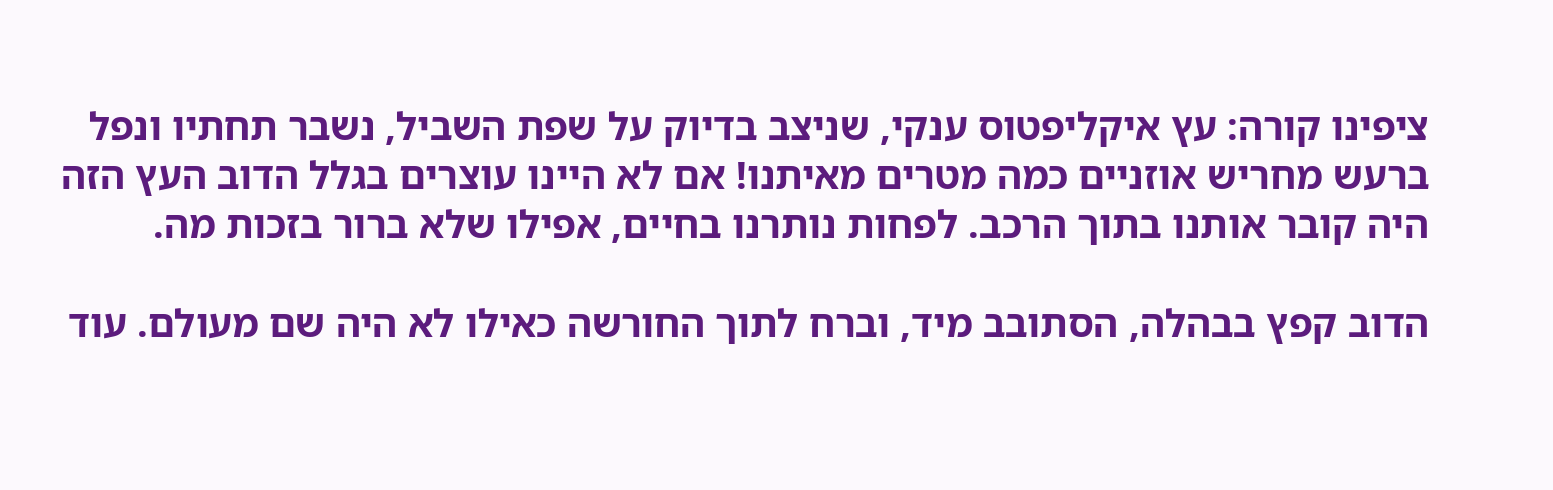ציפינו קורה: עץ איקליפטוס ענקי, שניצב בדיוק על שפת השביל, נשבר תחתיו ונפל ברעש מחריש אוזניים כמה מטרים מאיתנו! אם לא היינו עוצרים בגלל הדוב העץ הזה היה קובר אותנו בתוך הרכב. לפחות נותרנו בחיים, אפילו שלא ברור בזכות מה.

הדוב קפץ בבהלה, הסתובב מיד, וברח לתוך החורשה כאילו לא היה שם מעולם. עוד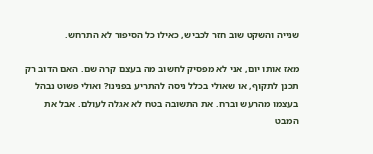שנייה והשקט שוב חזר לכביש, כאילו כל הסיפור לא התרחש.

מאז אותו יום, אני לא מפסיק לחשוב מה בעצם קרה שם. האם הדוב רק תכנן לתקוף, או שאולי בכלל ניסה להתריע בפנינו? ואולי פשוט נבהל בעצמו מהרעש וברח. את התשובה בטח לא אגלה לעולם. אבל את המבט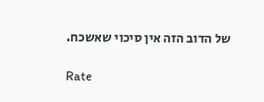של הדוב הזה אין סיכוי שאשכח.

Rate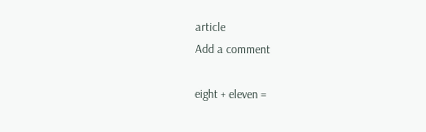article
Add a comment

eight + eleven =